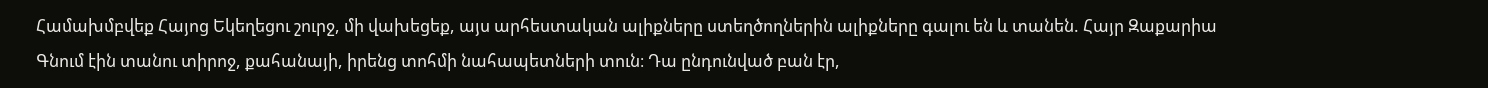Համախմբվեք Հայոց Եկեղեցու շուրջ, մի վախեցեք, այս արհեստական ալիքները ստեղծողներին ալիքները գալու են և տանեն. Հայր Զաքարիա
Գնում էին տանու տիրոջ, քահանայի, իրենց տոհմի նահապետների տուն։ Դա ընդունված բան էր,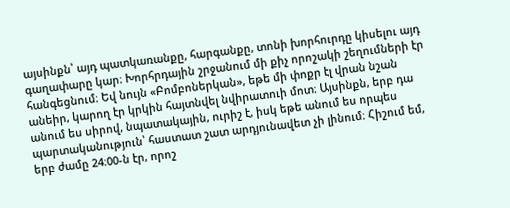այսինքն՝ այդ պատկառանքը, հարգանքը, տոնի խորհուրդը կիսելու այդ գաղափարը կար։ Խորհրդային շրջանում մի քիչ որոշակի շեղումների էր հանգեցնում։ Եվ նույն «Բոմբոներկան», եթե մի փոքր էլ վրան նշան անեիր, կարող էր կրկին հայտնվել նվիրատուի մոտ։ Այսինքն, երբ դա անում ես սիրով, նպատակային, ուրիշ է, իսկ եթե անում ես որպես պարտականություն՝ հաստատ շատ արդյունավետ չի լինում։ Հիշում եմ, երբ ժամը 24։00-ն էր, որոշ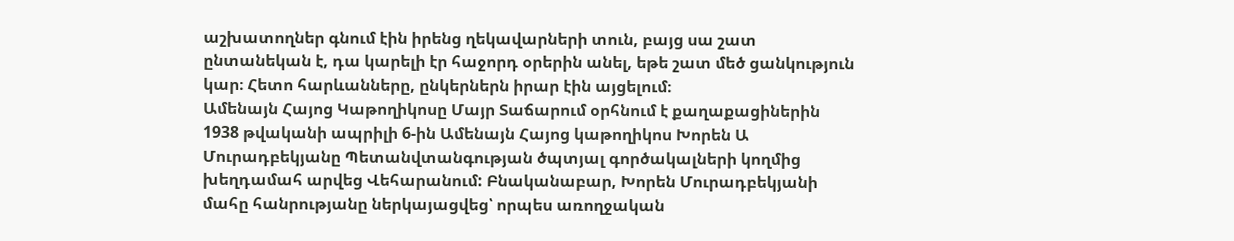աշխատողներ գնում էին իրենց ղեկավարների տուն, բայց սա շատ ընտանեկան է, դա կարելի էր հաջորդ օրերին անել, եթե շատ մեծ ցանկություն կար։ Հետո հարևանները, ընկերներն իրար էին այցելում։
Ամենայն Հայոց Կաթողիկոսը Մայր Տաճարում օրհնում է քաղաքացիներին
1938 թվականի ապրիլի 6-ին Ամենայն Հայոց կաթողիկոս Խորեն Ա Մուրադբեկյանը Պետանվտանգության ծպտյալ գործակալների կողմից խեղդամահ արվեց Վեհարանում: Բնականաբար, Խորեն Մուրադբեկյանի մահը հանրությանը ներկայացվեց՝ որպես առողջական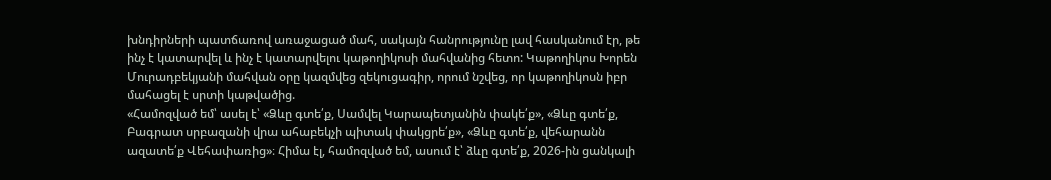խնդիրների պատճառով առաջացած մահ, սակայն հանրությունը լավ հասկանում էր, թե ինչ է կատարվել և ինչ է կատարվելու կաթողիկոսի մահվանից հետո: Կաթողիկոս Խորեն Մուրադբեկյանի մահվան օրը կազմվեց զեկուցագիր, որում նշվեց, որ կաթողիկոսն իբր մահացել է սրտի կաթվածից.
«Համոզված եմ՝ ասել է՝ «Ձևը գտե՛ք, Սամվել Կարապետյանին փակե՛ք», «Ձևը գտե՛ք, Բագրատ սրբազանի վրա ահաբեկչի պիտակ փակցրե՛ք», «Ձևը գտե՛ք, վեհարանն ազատե՛ք Վեհափառից»։ Հիմա էլ, համոզված եմ, ասում է՝ ձևը գտե՛ք, 2026-ին ցանկալի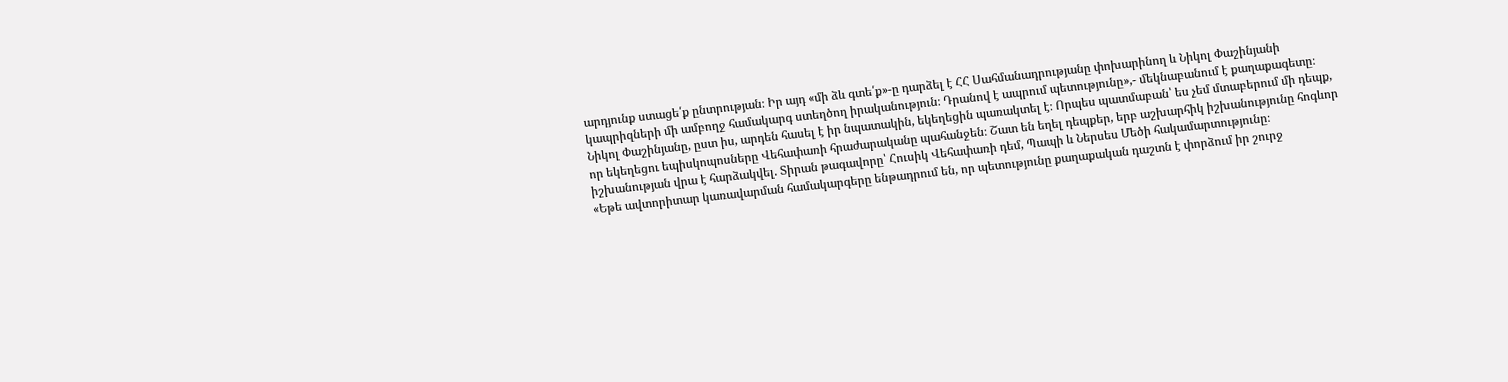արդյունք ստացե՛ք ընտրության։ Իր այդ «մի ձև գտե՛ք»-ը դարձել է ՀՀ Սահմանադրությանը փոխարինող և Նիկոլ Փաշինյանի կապրիզների մի ամբողջ համակարգ ստեղծող իրականություն։ Դրանով է ապրում պետությունը»,- մեկնաբանում է քաղաքագետը։
Նիկոլ Փաշինյանը, ըստ իս, արդեն հասել է իր նպատակին, եկեղեցին պառակտել է։ Որպես պատմաբան՝ ես չեմ մտաբերում մի դեպք, որ եկեղեցու եպիսկոպոսները Վեհափառի հրաժարականը պահանջեն։ Շատ են եղել դեպքեր, երբ աշխարհիկ իշխանությունը հոգևոր իշխանության վրա է հարձակվել. Տիրան թագավորը՝ Հուսիկ Վեհափառի դեմ, Պապի և Ներսես Մեծի հակամարտությունը։
«Եթե ավտորիտար կառավարման համակարգերը ենթադրում են, որ պետությունը քաղաքական դաշտն է փորձում իր շուրջ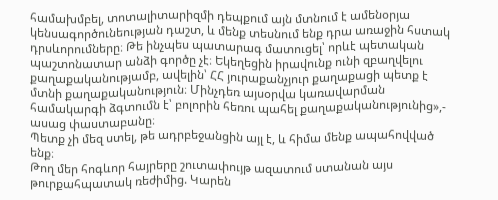համախմբել, տոտալիտարիզմի դեպքում այն մտնում է ամենօրյա կենսագործունեության դաշտ, և մենք տեսնում ենք դրա առաջին հստակ դրսևորումները։ Թե ինչպես պատարագ մատուցել՝ որևէ պետական պաշտոնատար անձի գործը չէ։ Եկեղեցին իրավունք ունի զբաղվելու քաղաքականությամբ, ավելին՝ ՀՀ յուրաքանչյուր քաղաքացի պետք է մտնի քաղաքականություն։ Մինչդեռ այսօրվա կառավարման համակարգի ձգտումն է՝ բոլորին հեռու պահել քաղաքականությունից»,- ասաց փաստաբանը։
Պետք չի մեզ ստել, թե ադրբեջանցին այլ է, և հիմա մենք ապահովված ենք։
Թող մեր հոգևոր հայրերը շուտափույթ ազատում ստանան այս թուրքահպատակ ռեժիմից. Կարեն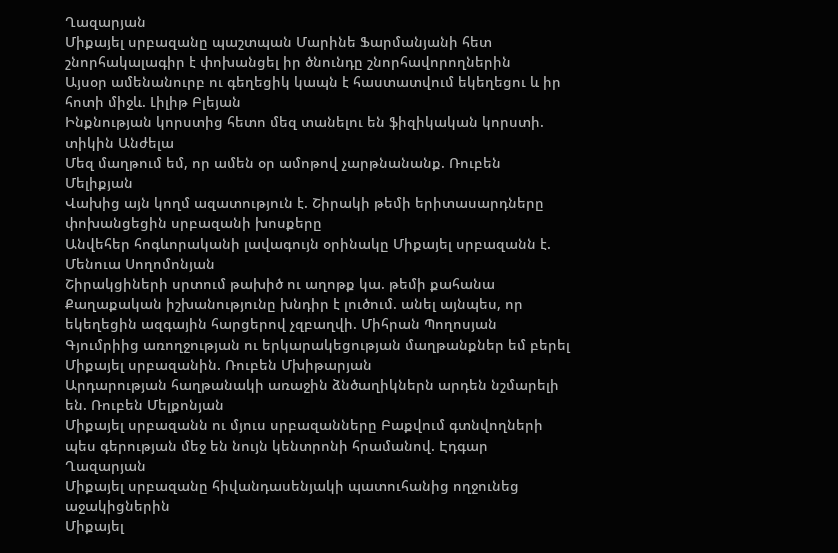Ղազարյան
Միքայել սրբազանը պաշտպան Մարինե Ֆարմանյանի հետ շնորհակալագիր է փոխանցել իր ծնունդը շնորհավորողներին
Այսօր ամենանուրբ ու գեղեցիկ կապն է հաստատվում եկեղեցու և իր հոտի միջև. Լիլիթ Բլեյան
Ինքնության կորստից հետո մեզ տանելու են ֆիզիկական կորստի. տիկին Անժելա
Մեզ մաղթում եմ, որ ամեն օր ամոթով չարթնանանք. Ռուբեն Մելիքյան
Վախից այն կողմ ազատություն է. Շիրակի թեմի երիտասարդները փոխանցեցին սրբազանի խոսքերը
Անվեհեր հոգևորականի լավագույն օրինակը Միքայել սրբազանն է. Մենուա Սողոմոնյան
Շիրակցիների սրտում թախիծ ու աղոթք կա. թեմի քահանա
Քաղաքական իշխանությունը խնդիր է լուծում. անել այնպես, որ եկեղեցին ազգային հարցերով չզբաղվի. Միհրան Պողոսյան
Գյումրիից առողջության ու երկարակեցության մաղթանքներ եմ բերել Միքայել սրբազանին. Ռուբեն Մխիթարյան
Արդարության հաղթանակի առաջին ձնծաղիկներն արդեն նշմարելի են. Ռուբեն Մելքոնյան
Միքայել սրբազանն ու մյուս սրբազանները Բաքվում գտնվողների պես գերության մեջ են նույն կենտրոնի հրամանով. Էդգար Ղազարյան
Միքայել սրբազանը հիվանդասենյակի պատուհանից ողջունեց աջակիցներին
Միքայել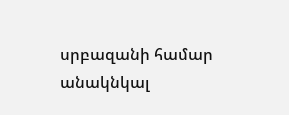սրբազանի համար անակնկալ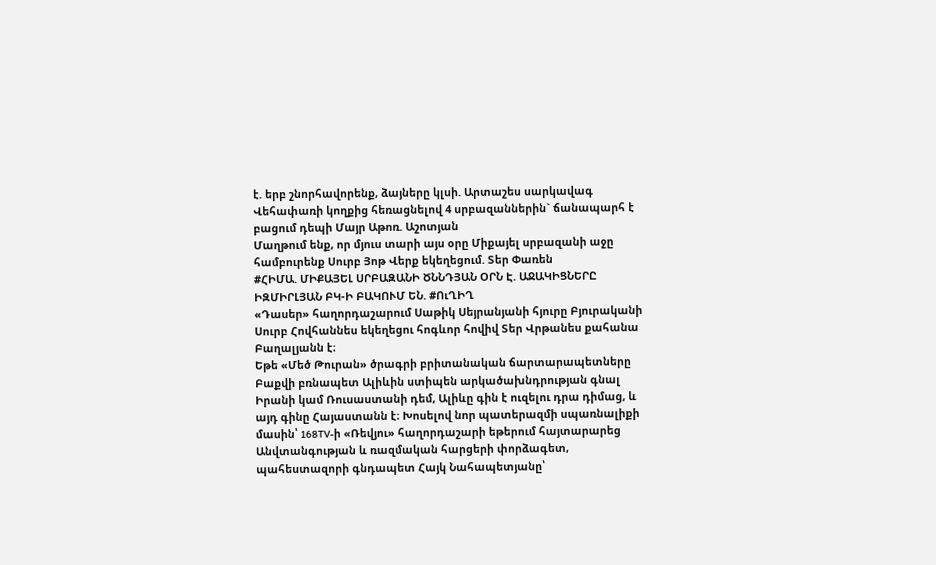է. երբ շնորհավորենք, ձայները կլսի. Արտաշես սարկավագ
Վեհափառի կողքից հեռացնելով 4 սրբազաններին` ճանապարհ է բացում դեպի Մայր Աթոռ. Աշոտյան
Մաղթում ենք, որ մյուս տարի այս օրը Միքայել սրբազանի աջը համբուրենք Սուրբ Յոթ Վերք եկեղեցում. Տեր Փառեն
#ՀԻՄԱ. ՄԻՔԱՅԵԼ ՍՐԲԱԶԱՆԻ ԾՆՆԴՅԱՆ ՕՐՆ Է. ԱՋԱԿԻՑՆԵՐԸ ԻԶՄԻՐԼՅԱՆ ԲԿ-Ի ԲԱԿՈՒՄ ԵՆ. #ՈւՂԻՂ
«Դասեր» հաղորդաշարում Սաթիկ Սեյրանյանի հյուրը Բյուրականի Սուրբ Հովհաննես եկեղեցու հոգևոր հովիվ Տեր Վրթանես քահանա Բաղալյանն է։
Եթե «Մեծ Թուրան» ծրագրի բրիտանական ճարտարապետները Բաքվի բռնապետ Ալիևին ստիպեն արկածախնդրության գնալ Իրանի կամ Ռուսաստանի դեմ, Ալիևը գին է ուզելու դրա դիմաց, և այդ գինը Հայաստանն է։ Խոսելով նոր պատերազմի սպառնալիքի մասին՝ 168TV-ի «Ռեվյու» հաղորդաշարի եթերում հայտարարեց Անվտանգության և ռազմական հարցերի փորձագետ, պահեստազորի գնդապետ Հայկ Նահապետյանը՝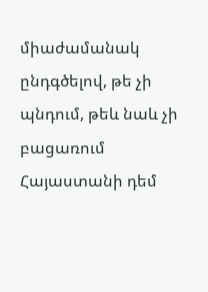միաժամանակ ընդգծելով, թե չի պնդում, թեև նաև չի բացառում Հայաստանի դեմ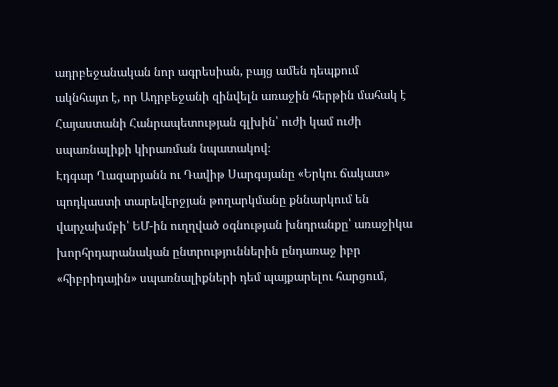ադրբեջանական նոր ագրեսիան, բայց ամեն դեպքում ակնհայտ է, որ Ադրբեջանի զինվելն առաջին հերթին մահակ է Հայաստանի Հանրապետության գլխին՝ ուժի կամ ուժի սպառնալիքի կիրառման նպատակով։
Էդգար Ղազարյանն ու Դավիթ Սարգսյանը «Երկու ճակատ» պոդկաստի տարեվերջյան թողարկմանը քննարկում են վարչախմբի՝ ԵՄ-ին ուղղված օգնության խնդրանքը՝ առաջիկա խորհրդարանական ընտրություններին ընդառաջ իբր «հիբրիդային» սպառնալիքների դեմ պայքարելու հարցում,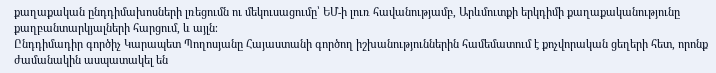քաղաքական ընդդիմախոսների լռեցումն ու մեկուսացումը՝ ԵՄ-ի լուռ հավանությամբ, Արևմուտքի երկդիմի քաղաքականությունը քաղբանտարկյալների հարցում, և այլն։
Ընդդիմադիր գործիչ Կարապետ Պողոսյանը Հայաստանի գործող իշխանություններին համեմատում է քոչվորական ցեղերի հետ, որոնք ժամանակին ասպատակել են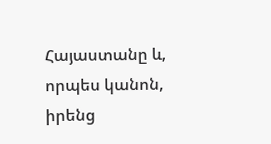Հայաստանը և, որպես կանոն, իրենց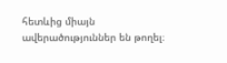հետևից միայն ավերածություններ են թողել։